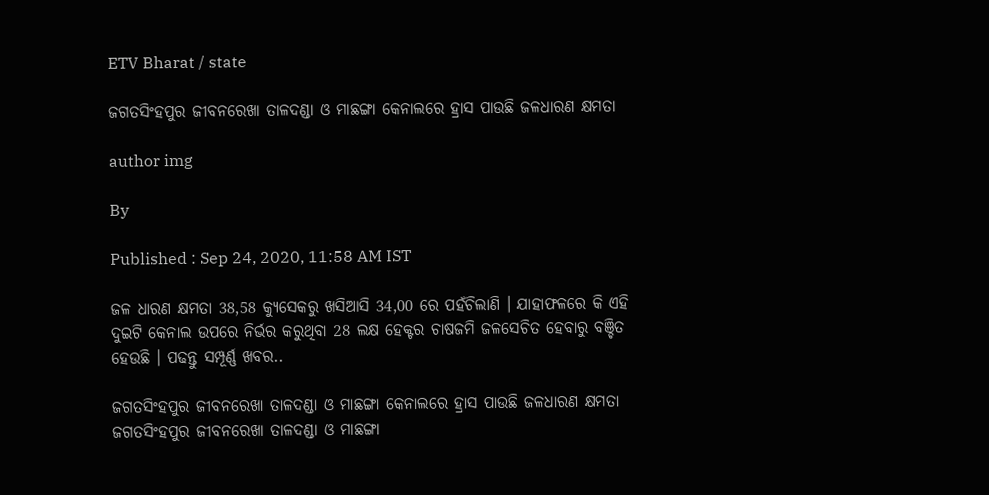ETV Bharat / state

ଜଗତସିଂହପୁର ଜୀବନରେଖା ତାଳଦଣ୍ଡା ଓ ମାଛଙ୍ଗା କେନାଲରେ ହ୍ରାସ ପାଉଛି ଜଳଧାରଣ କ୍ଷମତା

author img

By

Published : Sep 24, 2020, 11:58 AM IST

ଜଳ ଧାରଣ କ୍ଷମତା 38,58 କ୍ୟୁସେକରୁ ଖସିଆସି 34,00 ରେ ପହଁଚିଲାଣି । ଯାହାଫଳରେ କି ଏହି ଦୁଇଟି କେନାଲ ଉପରେ ନିର୍ଭର କରୁଥିବା 28 ଲକ୍ଷ ହେକ୍ଟର ଚାଷଜମି ଜଳସେଚିତ ହେବାରୁ ବଞ୍ଚିତ ହେଉଛି । ପଢନ୍ତୁ ସମ୍ପୂର୍ଣ୍ଣ ଖବର..

ଜଗତସିଂହପୁର ଜୀବନରେଖା ତାଳଦଣ୍ଡା ଓ ମାଛଙ୍ଗା କେନାଲରେ ହ୍ରାସ ପାଉଛି ଜଳଧାରଣ କ୍ଷମତା
ଜଗତସିଂହପୁର ଜୀବନରେଖା ତାଳଦଣ୍ଡା ଓ ମାଛଙ୍ଗା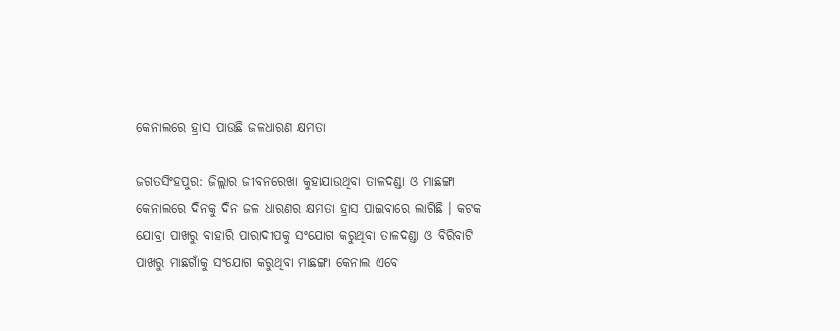କେନାଲରେ ହ୍ରାସ ପାଉଛି ଜଳଧାରଣ କ୍ଷମତା

ଜଗତସିଂହପୁର: ଜିଲ୍ଲାର ଜୀବନରେଖା କୁହାଯାଉଥିବା ତାଳଦଣ୍ଡା ଓ ମାଛଙ୍ଗା କେନାଲରେ ଦିନକୁ ଦିନ ଜଳ ଧାରଣର କ୍ଷମତା ହ୍ରାସ ପାଇବାରେ ଲାଗିଛି । କଟକ ଯୋବ୍ରା ପାଖରୁ ବାହାରି ପାରାଦୀପକୁ ସଂଯୋଗ କରୁଥିବା ତାଳଦଣ୍ଡା ଓ ବିରିବାଟି ପାଖରୁ ମାଛଗାଁକୁ ସଂଯୋଗ କରୁଥିବା ମାଛଙ୍ଗା କେନାଲ ଏବେ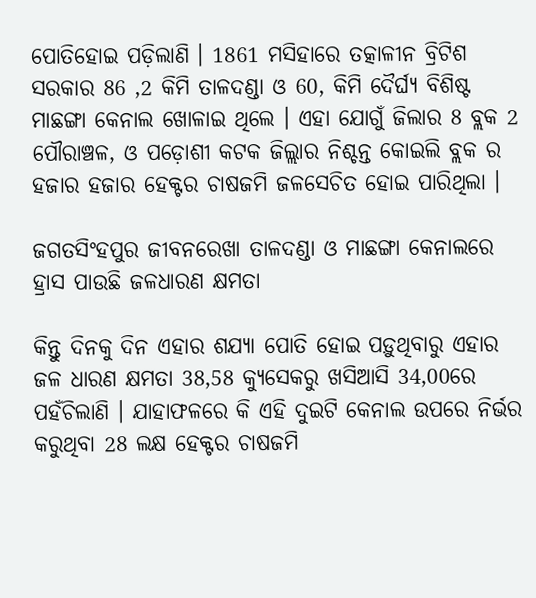ପୋତିହୋଇ ପଡ଼ିଲାଣି । 1861 ମସିହାରେ ତତ୍କାଳୀନ ବ୍ରିଟିଶ ସରକାର 86 ,2 କିମି ତାଳଦଣ୍ଡା ଓ 60, କିମି ଦୈର୍ଘ୍ୟ ବିଶିଷ୍ଟ ମାଛଙ୍ଗା କେନାଲ ଖୋଳାଇ ଥିଲେ । ଏହା ଯୋଗୁଁ ଜିଲାର 8 ବ୍ଲକ 2 ପୌରାଞ୍ଚଳ, ଓ ପଡ଼ୋଶୀ କଟକ ଜିଲ୍ଲାର ନିଶ୍ଚନ୍ତ କୋଇଲି ବ୍ଲକ ର ହଜାର ହଜାର ହେକ୍ଟର ଚାଷଜମି ଜଳସେଚିତ ହୋଇ ପାରିଥିଲା ।

ଜଗତସିଂହପୁର ଜୀବନରେଖା ତାଳଦଣ୍ଡା ଓ ମାଛଙ୍ଗା କେନାଲରେ ହ୍ରାସ ପାଉଛି ଜଳଧାରଣ କ୍ଷମତା

କିନ୍ତୁ ଦିନକୁ ଦିନ ଏହାର ଶଯ୍ୟା ପୋତି ହୋଇ ପଡ଼ୁଥିବାରୁ ଏହାର ଜଳ ଧାରଣ କ୍ଷମତା 38,58 କ୍ୟୁସେକରୁ ଖସିଆସି 34,00ରେ ପହଁଚିଲାଣି । ଯାହାଫଳରେ କି ଏହି ଦୁଇଟି କେନାଲ ଉପରେ ନିର୍ଭର କରୁଥିବା 28 ଲକ୍ଷ ହେକ୍ଟର ଚାଷଜମି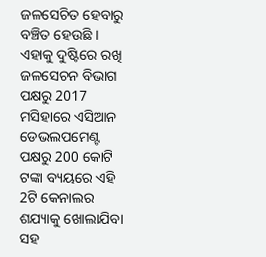ଜଳସେଚିତ ହେବାରୁ ବଞ୍ଚିତ ହେଉଛି । ଏହାକୁ ଦୁଷ୍ଟିରେ ରଖି ଜଳସେଚନ ବିଭାଗ ପକ୍ଷରୁ 2017 ମସିହାରେ ଏସିଆନ ଡେଭଲପମେଣ୍ଟ ପକ୍ଷରୁ 200 କୋଟି ଟଙ୍କା ବ୍ୟୟରେ ଏହି 2ଟି କେନାଲର ଶଯ୍ୟାକୁ ଖୋଲାଯିବା ସହ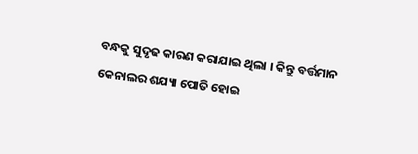ବନ୍ଧକୁ ସୁଦୃଢ କାରଣ କରାଯାଇ ଥିଲା । କିନ୍ତୁ ବର୍ତ୍ତମାନ କେନାଲର ଶଯ୍ୟା ପୋତି ହୋଇ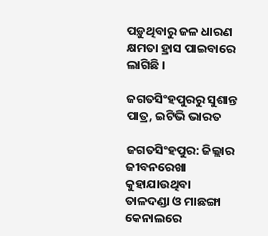ପଡ଼ୁଥିବାରୁ ଜଳ ଧାରଣ କ୍ଷମତା ହ୍ରାସ ପାଇବାରେ ଲାଗିଛି ।

ଜଗତସିଂହପୁରରୁ ସୁଶାନ୍ତ ପାତ୍ର, ଇଟିଭି ଭାରତ

ଜଗତସିଂହପୁର: ଜିଲ୍ଲାର ଜୀବନରେଖା କୁହାଯାଉଥିବା ତାଳଦଣ୍ଡା ଓ ମାଛଙ୍ଗା କେନାଲରେ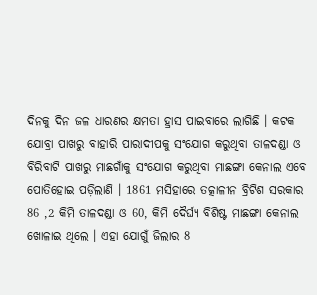ଦିନକୁ ଦିନ ଜଳ ଧାରଣର କ୍ଷମତା ହ୍ରାସ ପାଇବାରେ ଲାଗିଛି । କଟକ ଯୋବ୍ରା ପାଖରୁ ବାହାରି ପାରାଦୀପକୁ ସଂଯୋଗ କରୁଥିବା ତାଳଦଣ୍ଡା ଓ ବିରିବାଟି ପାଖରୁ ମାଛଗାଁକୁ ସଂଯୋଗ କରୁଥିବା ମାଛଙ୍ଗା କେନାଲ ଏବେ ପୋତିହୋଇ ପଡ଼ିଲାଣି । 1861 ମସିହାରେ ତତ୍କାଳୀନ ବ୍ରିଟିଶ ସରକାର 86 ,2 କିମି ତାଳଦଣ୍ଡା ଓ 60, କିମି ଦୈର୍ଘ୍ୟ ବିଶିଷ୍ଟ ମାଛଙ୍ଗା କେନାଲ ଖୋଳାଇ ଥିଲେ । ଏହା ଯୋଗୁଁ ଜିଲାର 8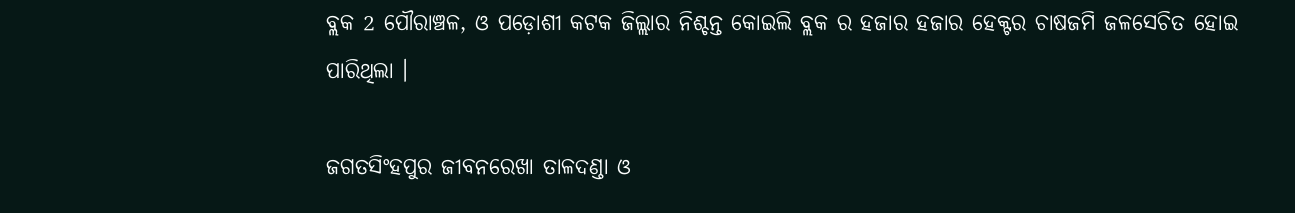ବ୍ଲକ 2 ପୌରାଞ୍ଚଳ, ଓ ପଡ଼ୋଶୀ କଟକ ଜିଲ୍ଲାର ନିଶ୍ଚନ୍ତ କୋଇଲି ବ୍ଲକ ର ହଜାର ହଜାର ହେକ୍ଟର ଚାଷଜମି ଜଳସେଚିତ ହୋଇ ପାରିଥିଲା ।

ଜଗତସିଂହପୁର ଜୀବନରେଖା ତାଳଦଣ୍ଡା ଓ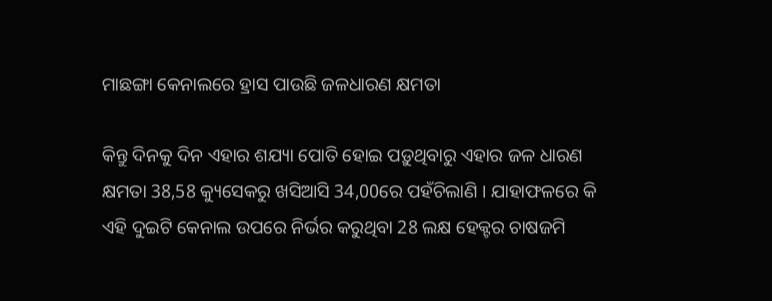ମାଛଙ୍ଗା କେନାଲରେ ହ୍ରାସ ପାଉଛି ଜଳଧାରଣ କ୍ଷମତା

କିନ୍ତୁ ଦିନକୁ ଦିନ ଏହାର ଶଯ୍ୟା ପୋତି ହୋଇ ପଡ଼ୁଥିବାରୁ ଏହାର ଜଳ ଧାରଣ କ୍ଷମତା 38,58 କ୍ୟୁସେକରୁ ଖସିଆସି 34,00ରେ ପହଁଚିଲାଣି । ଯାହାଫଳରେ କି ଏହି ଦୁଇଟି କେନାଲ ଉପରେ ନିର୍ଭର କରୁଥିବା 28 ଲକ୍ଷ ହେକ୍ଟର ଚାଷଜମି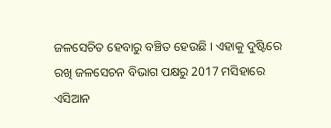ଜଳସେଚିତ ହେବାରୁ ବଞ୍ଚିତ ହେଉଛି । ଏହାକୁ ଦୁଷ୍ଟିରେ ରଖି ଜଳସେଚନ ବିଭାଗ ପକ୍ଷରୁ 2017 ମସିହାରେ ଏସିଆନ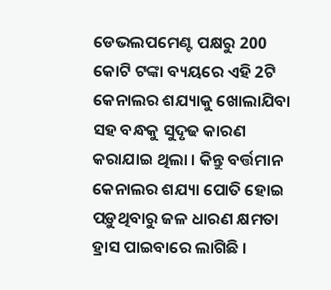ଡେଭଲପମେଣ୍ଟ ପକ୍ଷରୁ 200 କୋଟି ଟଙ୍କା ବ୍ୟୟରେ ଏହି 2ଟି କେନାଲର ଶଯ୍ୟାକୁ ଖୋଲାଯିବା ସହ ବନ୍ଧକୁ ସୁଦୃଢ କାରଣ କରାଯାଇ ଥିଲା । କିନ୍ତୁ ବର୍ତ୍ତମାନ କେନାଲର ଶଯ୍ୟା ପୋତି ହୋଇ ପଡ଼ୁଥିବାରୁ ଜଳ ଧାରଣ କ୍ଷମତା ହ୍ରାସ ପାଇବାରେ ଲାଗିଛି ।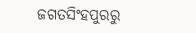ଜଗତସିଂହପୁରରୁ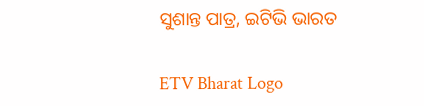ସୁଶାନ୍ତ ପାତ୍ର, ଇଟିଭି ଭାରତ

ETV Bharat Logo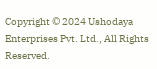Copyright © 2024 Ushodaya Enterprises Pvt. Ltd., All Rights Reserved.